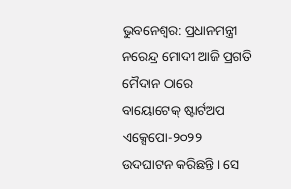ଭୁବନେଶ୍ୱର: ପ୍ରଧାନମନ୍ତ୍ରୀ ନରେନ୍ଦ୍ର ମୋଦୀ ଆଜି ପ୍ରଗତି ମୈଦାନ ଠାରେ ବାୟୋଟେକ୍ ଷ୍ଟାର୍ଟଅପ ଏକ୍ସେପୋ-୨୦୨୨ ଉଦଘାଟନ କରିଛନ୍ତି। ସେ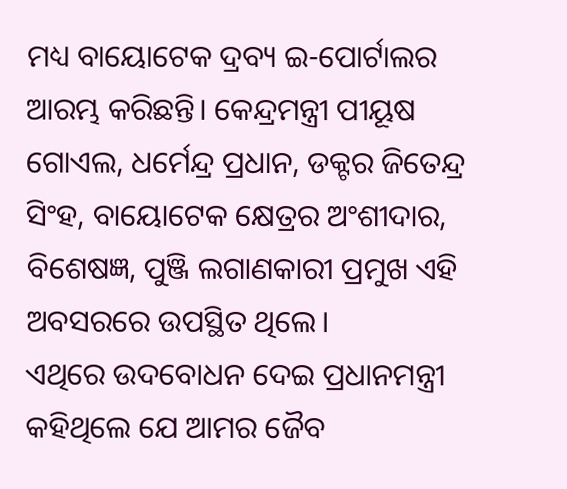ମଧ୍ୟ ବାୟୋଟେକ ଦ୍ରବ୍ୟ ଇ-ପୋର୍ଟାଲର ଆରମ୍ଭ କରିଛନ୍ତି। କେନ୍ଦ୍ରମନ୍ତ୍ରୀ ପୀୟୂଷ ଗୋଏଲ, ଧର୍ମେନ୍ଦ୍ର ପ୍ରଧାନ, ଡକ୍ଟର ଜିତେନ୍ଦ୍ର ସିଂହ, ବାୟୋଟେକ କ୍ଷେତ୍ରର ଅଂଶୀଦାର, ବିଶେଷଜ୍ଞ, ପୁଞ୍ଜି ଲଗାଣକାରୀ ପ୍ରମୁଖ ଏହି ଅବସରରେ ଉପସ୍ଥିତ ଥିଲେ।
ଏଥିରେ ଉଦବୋଧନ ଦେଇ ପ୍ରଧାନମନ୍ତ୍ରୀ କହିଥିଲେ ଯେ ଆମର ଜୈବ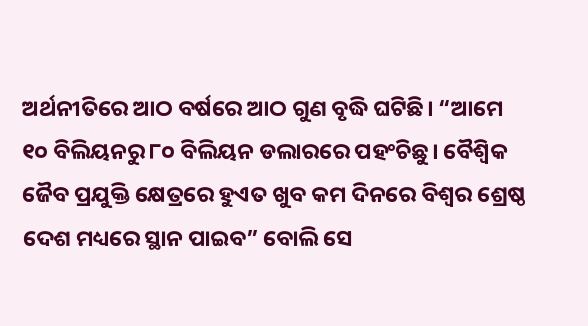ଅର୍ଥନୀତିରେ ଆଠ ବର୍ଷରେ ଆଠ ଗୁଣ ବୃଦ୍ଧି ଘଟିଛି। “ଆମେ ୧୦ ବିଲିୟନରୁ ୮୦ ବିଲିୟନ ଡଲାରରେ ପହଂଚିଛୁ। ବୈଶ୍ୱିକ ଜୈବ ପ୍ରଯୁକ୍ତି କ୍ଷେତ୍ରରେ ହୁଏତ ଖୁବ କମ ଦିନରେ ବିଶ୍ୱର ଶ୍ରେଷ୍ଠ ଦେଶ ମଧ୍ୟରେ ସ୍ଥାନ ପାଇବ” ବୋଲି ସେ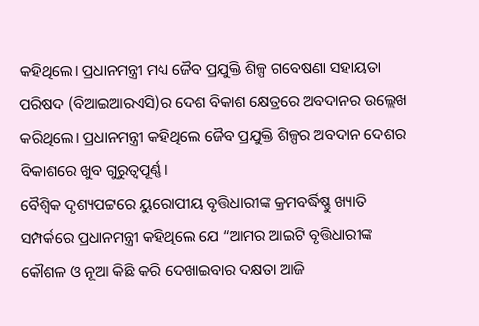କହିଥିଲେ। ପ୍ରଧାନମନ୍ତ୍ରୀ ମଧ୍ୟ ଜୈବ ପ୍ରଯୁକ୍ତି ଶିଳ୍ପ ଗବେଷଣା ସହାୟତା ପରିଷଦ (ବିଆଇଆରଏସି)ର ଦେଶ ବିକାଶ କ୍ଷେତ୍ରରେ ଅବଦାନର ଉଲ୍ଲେଖ କରିଥିଲେ। ପ୍ରଧାନମନ୍ତ୍ରୀ କହିଥିଲେ ଜୈବ ପ୍ରଯୁକ୍ତି ଶିଳ୍ପର ଅବଦାନ ଦେଶର ବିକାଶରେ ଖୁବ ଗୁରୁତ୍ୱପୂର୍ଣ୍ଣ।
ବୈଶ୍ୱିକ ଦୃଶ୍ୟପଟ୍ଟରେ ୟୁରୋପୀୟ ବୃତ୍ତିଧାରୀଙ୍କ କ୍ରମବର୍ଦ୍ଧିଷ୍ଣୁ ଖ୍ୟାତି ସମ୍ପର୍କରେ ପ୍ରଧାନମନ୍ତ୍ରୀ କହିଥିଲେ ଯେ “ଆମର ଆଇଟି ବୃତ୍ତିଧାରୀଙ୍କ କୌଶଳ ଓ ନୂଆ କିଛି କରି ଦେଖାଇବାର ଦକ୍ଷତା ଆଜି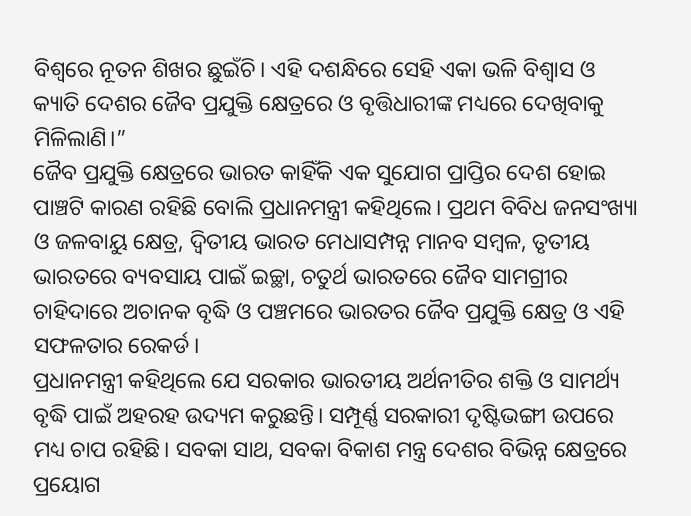ବିଶ୍ୱରେ ନୂତନ ଶିଖର ଛୁଇଁଚି। ଏହି ଦଶନ୍ଧିରେ ସେହି ଏକା ଭଳି ବିଶ୍ୱାସ ଓ କ୍ୟାତି ଦେଶର ଜୈବ ପ୍ରଯୁକ୍ତି କ୍ଷେତ୍ରରେ ଓ ବୃତ୍ତିଧାରୀଙ୍କ ମଧ୍ୟରେ ଦେଖିବାକୁ ମିଳିଲାଣି।”
ଜୈବ ପ୍ରଯୁକ୍ତି କ୍ଷେତ୍ରରେ ଭାରତ କାହିଁକି ଏକ ସୁଯୋଗ ପ୍ରାପ୍ତିର ଦେଶ ହୋଇ ପାଞ୍ଚଟି କାରଣ ରହିଛି ବୋଲି ପ୍ରଧାନମନ୍ତ୍ରୀ କହିଥିଲେ। ପ୍ରଥମ ବିବିଧ ଜନସଂଖ୍ୟା ଓ ଜଳବାୟୁ କ୍ଷେତ୍ର, ଦ୍ୱିତୀୟ ଭାରତ ମେଧାସମ୍ପନ୍ନ ମାନବ ସମ୍ବଳ, ତୃତୀୟ ଭାରତରେ ବ୍ୟବସାୟ ପାଇଁ ଇଚ୍ଛା, ଚତୁର୍ଥ ଭାରତରେ ଜୈବ ସାମଗ୍ରୀର ଚାହିଦାରେ ଅଚାନକ ବୃଦ୍ଧି ଓ ପଞ୍ଚମରେ ଭାରତର ଜୈବ ପ୍ରଯୁକ୍ତି କ୍ଷେତ୍ର ଓ ଏହି ସଫଳତାର ରେକର୍ଡ।
ପ୍ରଧାନମନ୍ତ୍ରୀ କହିଥିଲେ ଯେ ସରକାର ଭାରତୀୟ ଅର୍ଥନୀତିର ଶକ୍ତି ଓ ସାମର୍ଥ୍ୟ ବୃଦ୍ଧି ପାଇଁ ଅହରହ ଉଦ୍ୟମ କରୁଛନ୍ତି। ସମ୍ପୂର୍ଣ୍ଣ ସରକାରୀ ଦୃଷ୍ଟିଭଙ୍ଗୀ ଉପରେ ମଧ୍ୟ ଚାପ ରହିଛି। ସବକା ସାଥ, ସବକା ବିକାଶ ମନ୍ତ୍ର ଦେଶର ବିଭିନ୍ନ କ୍ଷେତ୍ରରେ ପ୍ରୟୋଗ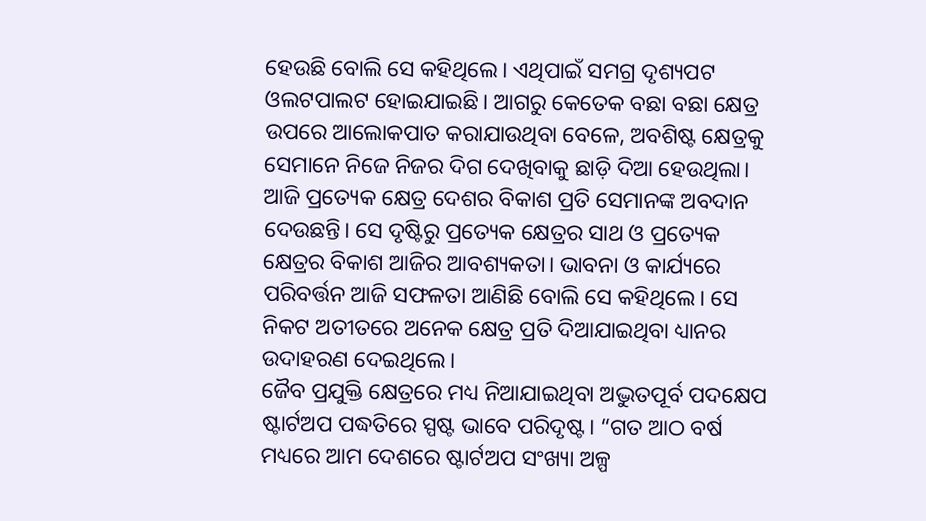ହେଉଛି ବୋଲି ସେ କହିଥିଲେ। ଏଥିପାଇଁ ସମଗ୍ର ଦୃଶ୍ୟପଟ ଓଲଟପାଲଟ ହୋଇଯାଇଛି। ଆଗରୁ କେତେକ ବଛା ବଛା କ୍ଷେତ୍ର ଉପରେ ଆଲୋକପାତ କରାଯାଉଥିବା ବେଳେ, ଅବଶିଷ୍ଟ କ୍ଷେତ୍ରକୁ ସେମାନେ ନିଜେ ନିଜର ଦିଗ ଦେଖିବାକୁ ଛାଡ଼ି ଦିଆ ହେଉଥିଲା। ଆଜି ପ୍ରତ୍ୟେକ କ୍ଷେତ୍ର ଦେଶର ବିକାଶ ପ୍ରତି ସେମାନଙ୍କ ଅବଦାନ ଦେଉଛନ୍ତି। ସେ ଦୃଷ୍ଟିରୁ ପ୍ରତ୍ୟେକ କ୍ଷେତ୍ରର ସାଥ ଓ ପ୍ରତ୍ୟେକ କ୍ଷେତ୍ରର ବିକାଶ ଆଜିର ଆବଶ୍ୟକତା। ଭାବନା ଓ କାର୍ଯ୍ୟରେ ପରିବର୍ତ୍ତନ ଆଜି ସଫଳତା ଆଣିଛି ବୋଲି ସେ କହିଥିଲେ। ସେ ନିକଟ ଅତୀତରେ ଅନେକ କ୍ଷେତ୍ର ପ୍ରତି ଦିଆଯାଇଥିବା ଧ୍ୟାନର ଉଦାହରଣ ଦେଇଥିଲେ।
ଜୈବ ପ୍ରଯୁକ୍ତି କ୍ଷେତ୍ରରେ ମଧ୍ୟ ନିଆଯାଇଥିବା ଅଦ୍ଭୁତପୂର୍ବ ପଦକ୍ଷେପ ଷ୍ଟାର୍ଟଅପ ପଦ୍ଧତିରେ ସ୍ପଷ୍ଟ ଭାବେ ପରିଦୃଷ୍ଟ। “ଗତ ଆଠ ବର୍ଷ ମଧ୍ୟରେ ଆମ ଦେଶରେ ଷ୍ଟାର୍ଟଅପ ସଂଖ୍ୟା ଅଳ୍ପ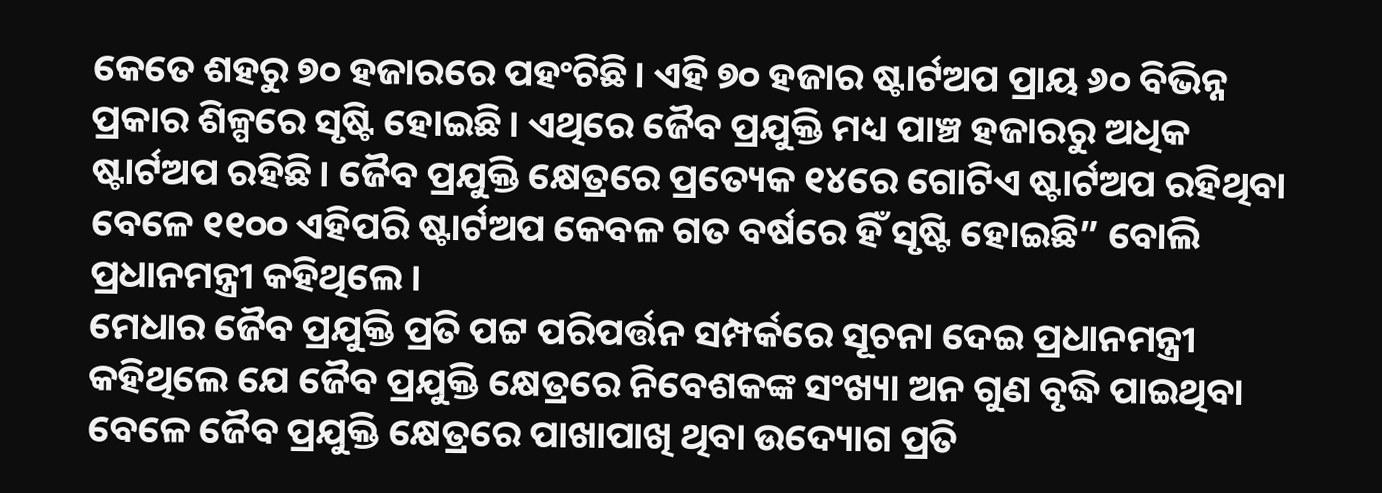କେତେ ଶହରୁ ୭୦ ହଜାରରେ ପହଂଚିଛି। ଏହି ୭୦ ହଜାର ଷ୍ଟାର୍ଟଅପ ପ୍ରାୟ ୬୦ ବିଭିନ୍ନ ପ୍ରକାର ଶିଳ୍ପରେ ସୃଷ୍ଟି ହୋଇଛି। ଏଥିରେ ଜୈବ ପ୍ରଯୁକ୍ତି ମଧ୍ୟ ପାଞ୍ଚ ହଜାରରୁ ଅଧିକ ଷ୍ଟାର୍ଟଅପ ରହିଛି। ଜୈବ ପ୍ରଯୁକ୍ତି କ୍ଷେତ୍ରରେ ପ୍ରତ୍ୟେକ ୧୪ରେ ଗୋଟିଏ ଷ୍ଟାର୍ଟଅପ ରହିଥିବା ବେଳେ ୧୧୦୦ ଏହିପରି ଷ୍ଟାର୍ଟଅପ କେବଳ ଗତ ବର୍ଷରେ ହିଁ ସୃଷ୍ଟି ହୋଇଛି” ବୋଲି ପ୍ରଧାନମନ୍ତ୍ରୀ କହିଥିଲେ।
ମେଧାର ଜୈବ ପ୍ରଯୁକ୍ତି ପ୍ରତି ପଟ୍ଟ ପରିପର୍ତ୍ତନ ସମ୍ପର୍କରେ ସୂଚନା ଦେଇ ପ୍ରଧାନମନ୍ତ୍ରୀ କହିଥିଲେ ଯେ ଜୈବ ପ୍ରଯୁକ୍ତି କ୍ଷେତ୍ରରେ ନିବେଶକଙ୍କ ସଂଖ୍ୟା ଅନ ଗୁଣ ବୃଦ୍ଧି ପାଇଥିବା ବେଳେ ଜୈବ ପ୍ରଯୁକ୍ତି କ୍ଷେତ୍ରରେ ପାଖାପାଖି ଥିବା ଉଦ୍ୟୋଗ ପ୍ରତି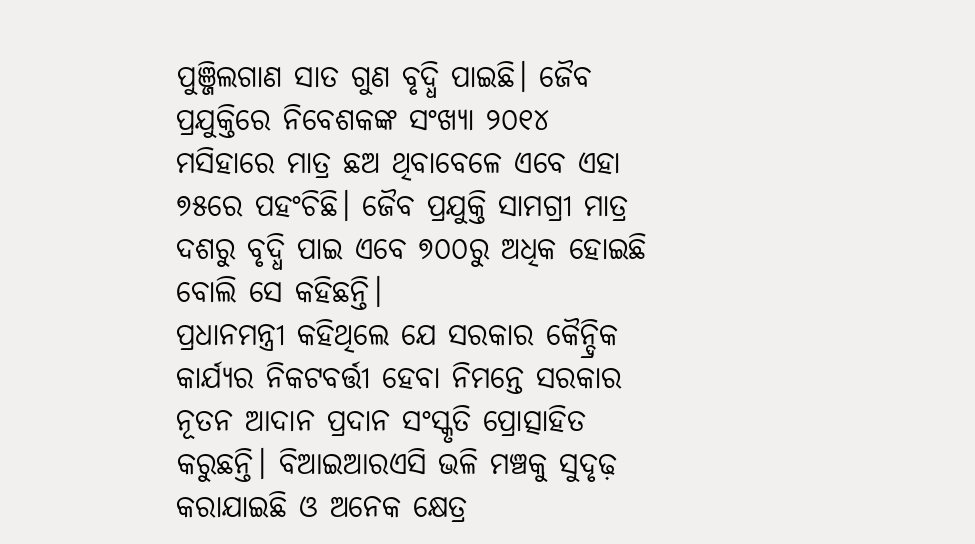ପୁଞ୍ଜିଲଗାଣ ସାତ ଗୁଣ ବୃଦ୍ଧି ପାଇଛି। ଜୈବ ପ୍ରଯୁକ୍ତିରେ ନିବେଶକଙ୍କ ସଂଖ୍ୟା ୨୦୧୪ ମସିହାରେ ମାତ୍ର ଛଅ ଥିବାବେଳେ ଏବେ ଏହା ୭୫ରେ ପହଂଚିଛି। ଜୈବ ପ୍ରଯୁକ୍ତି ସାମଗ୍ରୀ ମାତ୍ର ଦଶରୁ ବୃଦ୍ଧି ପାଇ ଏବେ ୭୦୦ରୁ ଅଧିକ ହୋଇଛି ବୋଲି ସେ କହିଛନ୍ତି।
ପ୍ରଧାନମନ୍ତ୍ରୀ କହିଥିଲେ ଯେ ସରକାର କୈନ୍ଦ୍ରିକ କାର୍ଯ୍ୟର ନିକଟବର୍ତ୍ତୀ ହେବା ନିମନ୍ତେ ସରକାର ନୂତନ ଆଦାନ ପ୍ରଦାନ ସଂସ୍କୃତି ପ୍ରୋତ୍ସାହିତ କରୁଛନ୍ତି। ବିଆଇଆରଏସି ଭଳି ମଞ୍ଚକୁ ସୁଦୃଢ଼ କରାଯାଇଛି ଓ ଅନେକ କ୍ଷେତ୍ର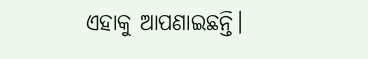ଏହାକୁ ଆପଣାଇଛନ୍ତି।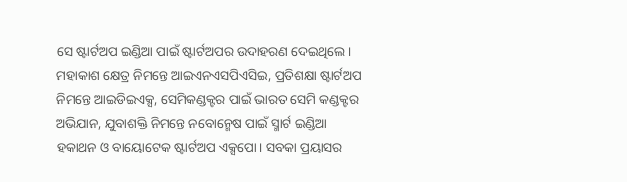ସେ ଷ୍ଟାର୍ଟଅପ ଇଣ୍ଡିଆ ପାଇଁ ଷ୍ଟାର୍ଟଅପର ଉଦାହରଣ ଦେଇଥିଲେ। ମହାକାଶ କ୍ଷେତ୍ର ନିମନ୍ତେ ଆଇଏନଏସପିଏସିଇ, ପ୍ରତିଶକ୍ଷା ଷ୍ଟାର୍ଟଅପ ନିମନ୍ତେ ଆଇଡିଇଏକ୍ସ, ସେମିକଣ୍ଡକ୍ଟର ପାଇଁ ଭାରତ ସେମି କଣ୍ଡକ୍ଟର ଅଭିଯାନ, ଯୁବାଶକ୍ତି ନିମନ୍ତେ ନବୋନ୍ମେଷ ପାଇଁ ସ୍ମାର୍ଟ ଇଣ୍ଡିଆ ହକାଥନ ଓ ବାୟୋଟେକ ଷ୍ଟାର୍ଟଅପ ଏକ୍ସପୋ। ସବକା ପ୍ରୟାସର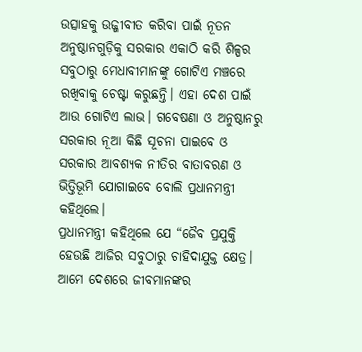ଉତ୍ସାହକୁ ଉଜ୍ଜୀବୀତ କରିବା ପାଇଁ ନୂତନ ଅନୁଷ୍ଠାନଗୁଡ଼ିକୁ ସରକାର ଏକାଠି କରି ଶିଳ୍ପର ସବୁଠାରୁ ମେଧାବୀମାନଙ୍କୁ ଗୋଟିଏ ମଞ୍ଚରେ ରଖିବାକୁ ଚେଷ୍ଟା କରୁଛନ୍ତି। ଏହା ଦେଶ ପାଇଁ ଆଉ ଗୋଟିଏ ଲାଭ। ଗବେଷଣା ଓ ଅନୁଷ୍ଠାନରୁ ସରକାର ନୂଆ କିଛି ସୂଚନା ପାଇବେ ଓ ସରକାର ଆବଶ୍ୟକ ନୀତିର ବାତାବରଣ ଓ ଭିତ୍ତିଭୂମି ଯୋଗାଇବେ ବୋଲି ପ୍ରଧାନମନ୍ତ୍ରୀ କହିଥିଲେ।
ପ୍ରଧାନମନ୍ତ୍ରୀ କହିଥିଲେ ଯେ “ଜୈବ ପ୍ରଯୁକ୍ତି ହେଉଛି ଆଜିର ସବୁଠାରୁ ଚାହିଦାଯୁକ୍ତ କ୍ଷେତ୍ର। ଆମେ ଦେଶରେ ଜୀବମାନଙ୍କର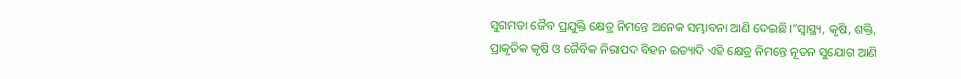ସୁଗମତା ଜୈବ ପ୍ରଯୁକ୍ତି କ୍ଷେତ୍ର ନିମନ୍ତେ ଅନେକ ସମ୍ଭାବନା ଆଣି ଦେଇଛି।”ସ୍ୱାସ୍ଥ୍ୟ, କୃଷି, ଶକ୍ତି, ପ୍ରାକୃତିକ କୃଷି ଓ ଜୈବିକ ନିରାପଦ ବିହନ ଇତ୍ୟାଦି ଏହି କ୍ଷେତ୍ର ନିମନ୍ତେ ନୂତନ ସୁଯୋଗ ଆଣି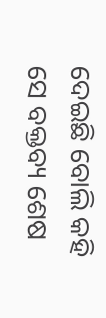ଦେଇଛି ବୋଲି କହି ସେ ବକ୍ତବ୍ୟ ଶେଷ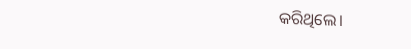କରିଥିଲେ।